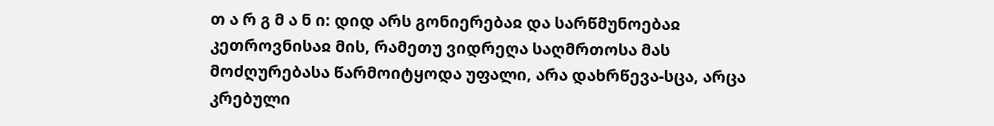თ ა რ გ მ ა ნ ი: დიდ არს გონიერებაჲ და სარწმუნოებაჲ კეთროვნისაჲ მის, რამეთუ ვიდრეღა საღმრთოსა მას მოძღურებასა წარმოიტყოდა უფალი, არა დახრწევა-სცა, არცა კრებული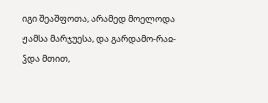იგი შეაშფოთა, არამედ მოელოდა ჟამსა მარჯუესა, და გარდამო-რაჲ-ჴდა მთით,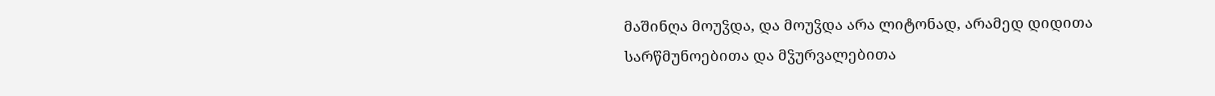მაშინღა მოუჴდა, და მოუჴდა არა ლიტონად, არამედ დიდითა სარწმუნოებითა და მჴურვალებითა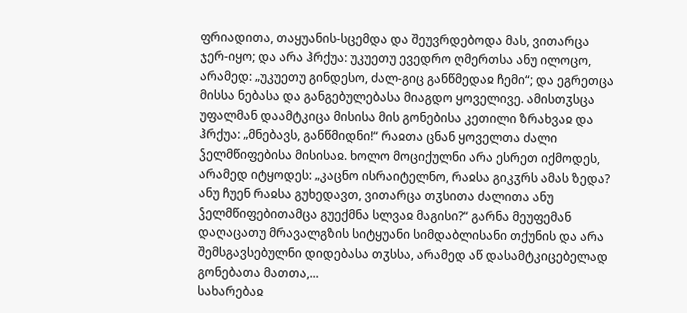ფრიადითა, თაყუანის-სცემდა და შეუვრდებოდა მას, ვითარცა ჯერ-იყო; და არა ჰრქუა: უკუეთუ ევედრო ღმერთსა ანუ ილოცო, არამედ: „უკუეთუ გინდესო, ძალ-გიც განწმედაჲ ჩემი“; და ეგრეთცა მისსა ნებასა და განგებულებასა მიაგდო ყოველივე. ამისთჳსცა უფალმან დაამტკიცა მისისა მის გონებისა კეთილი ზრახვაჲ და ჰრქუა: „მნებავს, განწმიდნი!“ რაჲთა ცნან ყოველთა ძალი ჴელმწიფებისა მისისაჲ. ხოლო მოციქულნი არა ესრეთ იქმოდეს, არამედ იტყოდეს: „კაცნო ისრაიტელნო, რაჲსა გიკჳრს ამას ზედა? ანუ ჩუენ რაჲსა გუხედავთ, ვითარცა თჳსითა ძალითა ანუ ჴელმწიფებითამცა გუექმნა სლვაჲ მაგისი?“ გარნა მეუფემან დაღაცათუ მრავალგზის სიტყუანი სიმდაბლისანი თქუნის და არა შემსგავსებულნი დიდებასა თჳსსა, არამედ აწ დასამტკიცებელად გონებათა მათთა,...
სახარებაჲ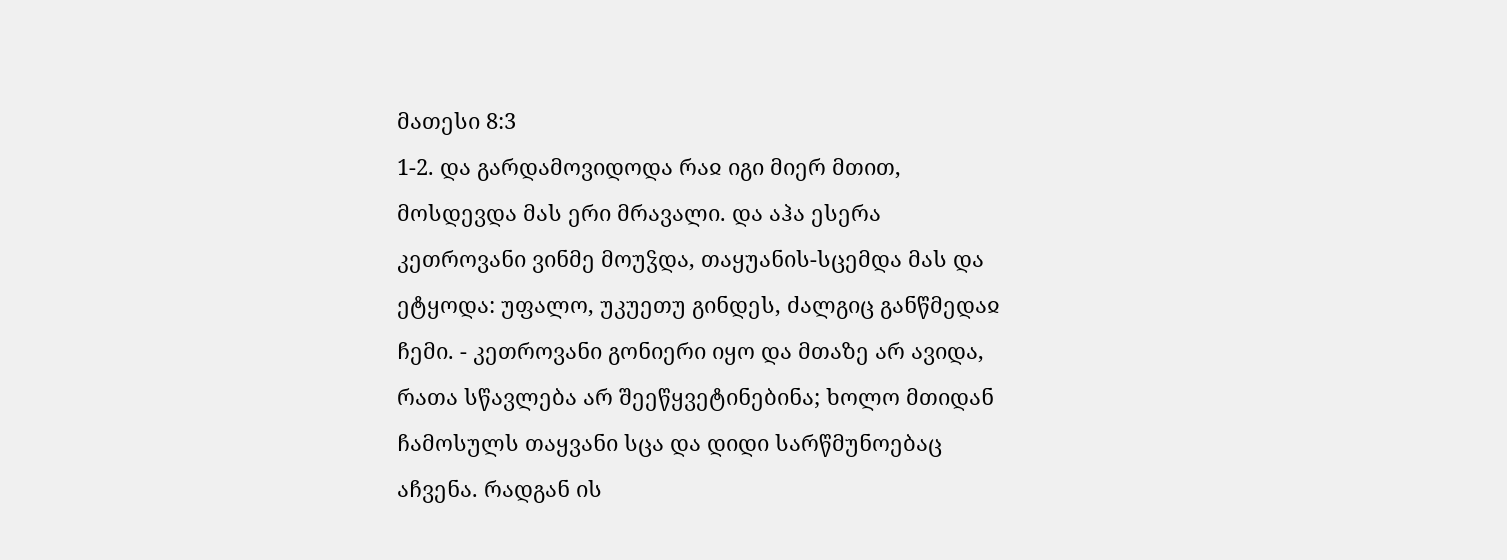მათესი 8:3
1-2. და გარდამოვიდოდა რაჲ იგი მიერ მთით, მოსდევდა მას ერი მრავალი. და აჰა ესერა კეთროვანი ვინმე მოუჴდა, თაყუანის-სცემდა მას და ეტყოდა: უფალო, უკუეთუ გინდეს, ძალგიც განწმედაჲ ჩემი. - კეთროვანი გონიერი იყო და მთაზე არ ავიდა, რათა სწავლება არ შეეწყვეტინებინა; ხოლო მთიდან ჩამოსულს თაყვანი სცა და დიდი სარწმუნოებაც აჩვენა. რადგან ის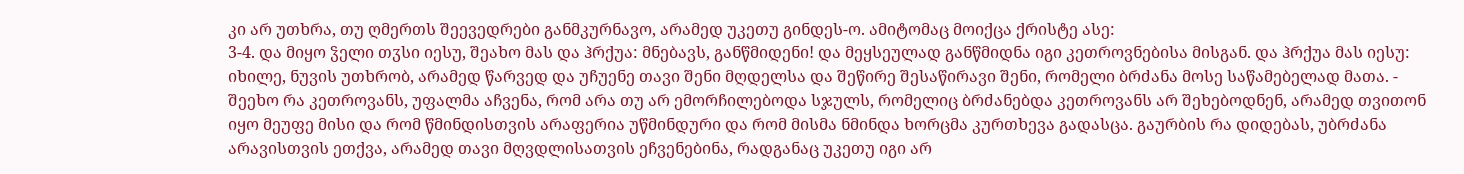კი არ უთხრა, თუ ღმერთს შეევედრები განმკურნავო, არამედ უკეთუ გინდეს-ო. ამიტომაც მოიქცა ქრისტე ასე:
3-4. და მიყო ჴელი თჳსი იესუ, შეახო მას და ჰრქუა: მნებავს, განწმიდენი! და მეყსეულად განწმიდნა იგი კეთროვნებისა მისგან. და ჰრქუა მას იესუ: იხილე, ნუვის უთხრობ, არამედ წარვედ და უჩუენე თავი შენი მღდელსა და შეწირე შესაწირავი შენი, რომელი ბრძანა მოსე საწამებელად მათა. - შეეხო რა კეთროვანს, უფალმა აჩვენა, რომ არა თუ არ ემორჩილებოდა სჯულს, რომელიც ბრძანებდა კეთროვანს არ შეხებოდნენ, არამედ თვითონ იყო მეუფე მისი და რომ წმინდისთვის არაფერია უწმინდური და რომ მისმა ნმინდა ხორცმა კურთხევა გადასცა. გაურბის რა დიდებას, უბრძანა არავისთვის ეთქვა, არამედ თავი მღვდლისათვის ეჩვენებინა, რადგანაც უკეთუ იგი არ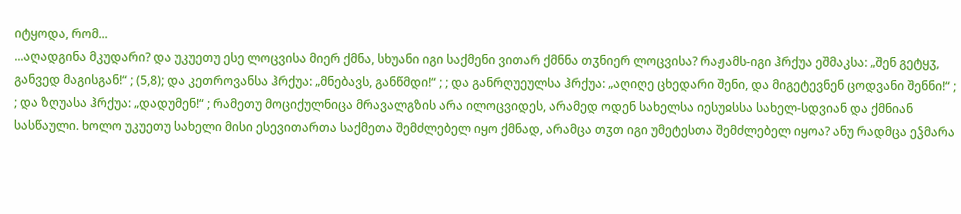იტყოდა, რომ...
...აღადგინა მკუდარი? და უკუეთუ ესე ლოცვისა მიერ ქმნა, სხუანი იგი საქმენი ვითარ ქმნნა თჳნიერ ლოცვისა? რაჟამს-იგი ჰრქუა ეშმაკსა: „შენ გეტყჳ, განვედ მაგისგან!“ ; (5,8); და კეთროვანსა ჰრქუა: „მნებავს, განწმდი!“ ; ; და განრღუეულსა ჰრქუა: „აღიღე ცხედარი შენი, და მიგეტევნენ ცოდვანი შენნი!“ ; ; და ზღუასა ჰრქუა: „დადუმენ!“ ; რამეთუ მოციქულნიცა მრავალგზის არა ილოცვიდეს, არამედ ოდენ სახელსა იესუჲსსა სახელ-სდვიან და ქმნიან სასწაული. ხოლო უკუეთუ სახელი მისი ესევითართა საქმეთა შემძლებელ იყო ქმნად, არამცა თჳთ იგი უმეტესთა შემძლებელ იყოა? ანუ რადმცა ეჴმარა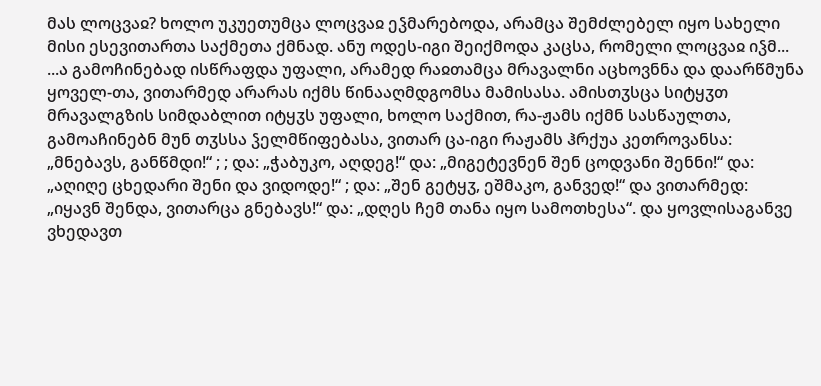მას ლოცვაჲ? ხოლო უკუეთუმცა ლოცვაჲ ეჴმარებოდა, არამცა შემძლებელ იყო სახელი მისი ესევითართა საქმეთა ქმნად. ანუ ოდეს-იგი შეიქმოდა კაცსა, რომელი ლოცვაჲ იჴმ...
...ა გამოჩინებად ისწრაფდა უფალი, არამედ რაჲთამცა მრავალნი აცხოვნნა და დაარწმუნა ყოველ-თა, ვითარმედ არარას იქმს წინააღმდგომსა მამისასა. ამისთჳსცა სიტყჳთ მრავალგზის სიმდაბლით იტყჳს უფალი, ხოლო საქმით, რა-ჟამს იქმნ სასწაულთა, გამოაჩინებნ მუნ თჳსსა ჴელმწიფებასა, ვითარ ცა-იგი რაჟამს ჰრქუა კეთროვანსა: „მნებავს, განწმდი!“ ; ; და: „ჭაბუკო, აღდეგ!“ და: „მიგეტევნენ შენ ცოდვანი შენნი!“ და: „აღიღე ცხედარი შენი და ვიდოდე!“ ; და: „შენ გეტყჳ, ეშმაკო, განვედ!“ და ვითარმედ: „იყავნ შენდა, ვითარცა გნებავს!“ და: „დღეს ჩემ თანა იყო სამოთხესა“. და ყოვლისაგანვე ვხედავთ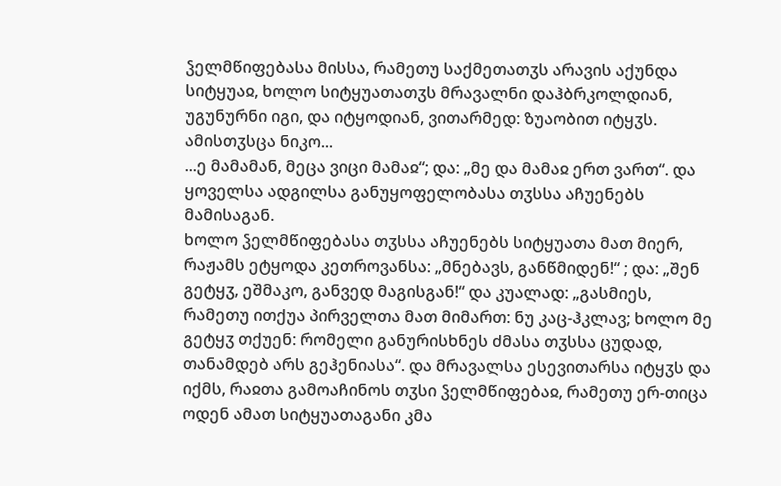ჴელმწიფებასა მისსა, რამეთუ საქმეთათჳს არავის აქუნდა სიტყუაჲ, ხოლო სიტყუათათჳს მრავალნი დაჰბრკოლდიან, უგუნურნი იგი, და იტყოდიან, ვითარმედ: ზუაობით იტყჳს. ამისთჳსცა ნიკო...
...ე მამამან, მეცა ვიცი მამაჲ“; და: „მე და მამაჲ ერთ ვართ“. და ყოველსა ადგილსა განუყოფელობასა თჳსსა აჩუენებს მამისაგან.
ხოლო ჴელმწიფებასა თჳსსა აჩუენებს სიტყუათა მათ მიერ, რაჟამს ეტყოდა კეთროვანსა: „მნებავს, განწმიდენ!“ ; და: „შენ გეტყჳ, ეშმაკო, განვედ მაგისგან!“ და კუალად: „გასმიეს, რამეთუ ითქუა პირველთა მათ მიმართ: ნუ კაც-ჰკლავ; ხოლო მე გეტყჳ თქუენ: რომელი განურისხნეს ძმასა თჳსსა ცუდად, თანამდებ არს გეჰენიასა“. და მრავალსა ესევითარსა იტყჳს და იქმს, რაჲთა გამოაჩინოს თჳსი ჴელმწიფებაჲ, რამეთუ ერ-თიცა ოდენ ამათ სიტყუათაგანი კმა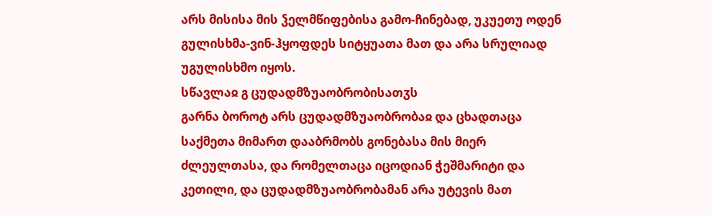არს მისისა მის ჴელმწიფებისა გამო-ჩინებად, უკუეთუ ოდენ გულისხმა-ვინ-ჰყოფდეს სიტყუათა მათ და არა სრულიად უგულისხმო იყოს.
სწავლაჲ გ ცუდადმზუაობრობისათჳს
გარნა ბოროტ არს ცუდადმზუაობრობაჲ და ცხადთაცა საქმეთა მიმართ დააბრმობს გონებასა მის მიერ ძლეულთასა, და რომელთაცა იცოდიან ჭეშმარიტი და კეთილი, და ცუდადმზუაობრობამან არა უტევის მათ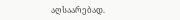აღსაარებად.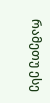რამეთუ ესე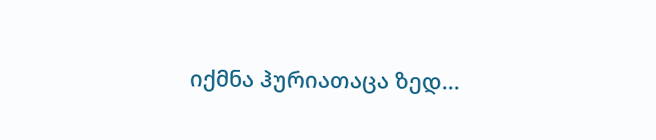იქმნა ჰურიათაცა ზედ...